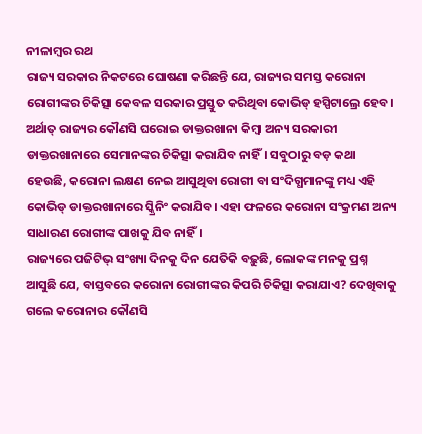ନୀଳାମ୍ବର ରଥ
ରାଜ୍ୟ ସରକାର ନିକଟରେ ଘୋଷଣା କରିଛନ୍ତି ଯେ, ରାଜ୍ୟର ସମସ୍ତ କରୋନା ରୋଗୀଙ୍କର ଚିକିତ୍ସା କେବଳ ସରକାର ପ୍ରସ୍ତୁତ କରିଥିବା କୋଭିଡ୍ ହସ୍ପିଟାଲ୍ରେ ହେବ। ଅର୍ଥାତ୍ ରାଜ୍ୟର କୌଣସି ଘରୋଇ ଡାକ୍ତରଖାନା କିମ୍ବା ଅନ୍ୟ ସରକାରୀ ଡାକ୍ତରଖାନାରେ ସେମାନଙ୍କର ଚିକିତ୍ସା କରାଯିବ ନାହିଁ। ସବୁଠାରୁ ବଡ଼ କଥା ହେଉଛି, କରୋନା ଲକ୍ଷଣ ନେଇ ଆସୁଥିବା ରୋଗୀ ବା ସଂଦିଗ୍ଧମାନଙ୍କୁ ମଧ୍ୟ ଏହି କୋଭିଡ୍ ଡାକ୍ତରଖାନାରେ ସ୍କ୍ରିନିଂ କରାଯିବ। ଏହା ଫଳରେ କରୋନା ସଂକ୍ରମଣ ଅନ୍ୟ ସାଧାରଣ ରୋଗୀଙ୍କ ପାଖକୁ ଯିବ ନାହିଁ।
ରାଜ୍ୟରେ ପଜିଟିଭ୍ ସଂଖ୍ୟା ଦିନକୁ ଦିନ ଯେତିକି ବଢ଼ୁଛି, ଲୋକଙ୍କ ମନକୁ ପ୍ରଶ୍ନ ଆସୁଛି ଯେ, ବାସ୍ତବରେ କରୋନା ରୋଗୀଙ୍କର କିପରି ଚିକିତ୍ସା କରାଯାଏ? ଦେଖିବାକୁ ଗଲେ କରୋନାର କୌଣସି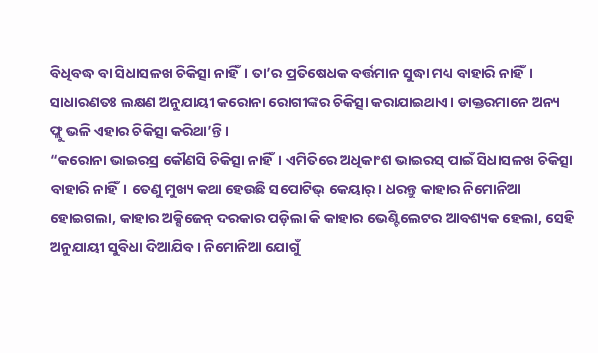ବିଧିବଦ୍ଧ ବା ସିଧାସଳଖ ଚିକିତ୍ସା ନାହିଁ। ତା’ର ପ୍ରତିଷେଧକ ବର୍ତ୍ତମାନ ସୁଦ୍ଧା ମଧ୍ୟ ବାହାରି ନାହିଁ। ସାଧାରଣତଃ ଲକ୍ଷଣ ଅନୁଯାୟୀ କରୋନା ରୋଗୀଙ୍କର ଚିକିତ୍ସା କରାଯାଇଥାଏ। ଡାକ୍ତରମାନେ ଅନ୍ୟ ଫ୍ଲୁ ଭଳି ଏହାର ଚିକିତ୍ସା କରିଥା’ନ୍ତି।
“କରୋନା ଭାଇରସ୍ର କୌଣସି ଚିକିତ୍ସା ନାହିଁ। ଏମିତିରେ ଅଧିକାଂଶ ଭାଇରସ୍ ପାଇଁ ସିଧାସଳଖ ଚିକିତ୍ସା ବାହାରି ନାହିଁ। ତେଣୁ ମୁଖ୍ୟ କଥା ହେଉଛି ସପୋଟିଭ୍ କେୟାର୍। ଧରନ୍ତୁ କାହାର ନିମୋନିଆ ହୋଇଗଲା, କାହାର ଅକ୍ସିଜେନ୍ ଦରକାର ପଡ଼ିଲା କି କାହାର ଭେଣ୍ଟିଲେଟର ଆବଶ୍ୟକ ହେଲା, ସେହି ଅନୁଯାୟୀ ସୁବିଧା ଦିଆଯିବ। ନିମୋନିଆ ଯୋଗୁଁ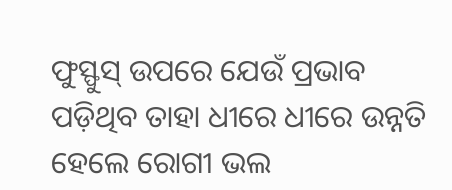ଫୁସ୍ଫୁସ୍ ଉପରେ ଯେଉଁ ପ୍ରଭାବ ପଡ଼ିଥିବ ତାହା ଧୀରେ ଧୀରେ ଉନ୍ନତି ହେଲେ ରୋଗୀ ଭଲ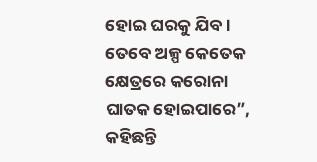ହୋଇ ଘରକୁ ଯିବ। ତେବେ ଅଳ୍ପ କେତେକ କ୍ଷେତ୍ରରେ କରୋନା ଘାତକ ହୋଇପାରେ”, କହିଛନ୍ତି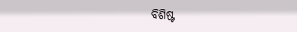ବିଶିଷ୍ଟ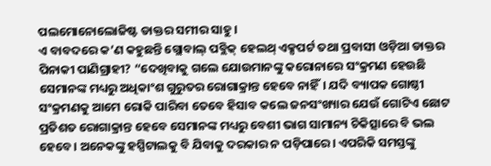ପଲମୋନୋଲୋଜିଷ୍ଟ ଡାକ୍ତର ସମୀର ସାହୁ।
ଏ ବାବଦରେ କ’ଣ କହୁଛନ୍ତି ଗ୍ଲୋବାଲ୍ ପବ୍ଲିକ୍ ହେଲଥ୍ ଏକ୍ସପର୍ଟ ତଥା ପ୍ରବାସୀ ଓଡ଼ିଆ ଡାକ୍ତର ପିନାକୀ ପାଣିଗ୍ରାହୀ? “ଦେଖିବାକୁ ଗଲେ ଯୋଉମାନଙ୍କୁ କରୋନାରେ ସଂକ୍ରମଣ ହେଉଛି ସେମାନଙ୍କ ମଧ୍ୟରୁ ଅଧିକାଂଶ ଗୁରୁତର ରୋଗାକ୍ରାନ୍ତ ହେବେ ନାହିଁ। ଯଦି ବ୍ୟାପକ ଗୋଷ୍ଠୀ ସଂକ୍ରମଣକୁ ଆମେ ରୋକି ପାରିବା ତେବେ ହିସାବ କଲେ ଜନସଂଖ୍ୟାର ଯେଉଁ ଗୋଟିଏ ଛୋଟ ପ୍ରତିଶତ ରୋଗାକ୍ରାନ୍ତ ହେବେ ସେମାନଙ୍କ ମଧ୍ୟରୁ ବେଶୀ ଭାଗ ସାମାନ୍ୟ ଚିକିତ୍ସାରେ ବି ଭଲ ହେବେ। ଅନେକଙ୍କୁ ହସ୍ପିଟାଲକୁ ବି ଯିବାକୁ ଦରକାର ନ ପଡ଼ିପାରେ। ଏପରିକି ସମସ୍ତଙ୍କୁ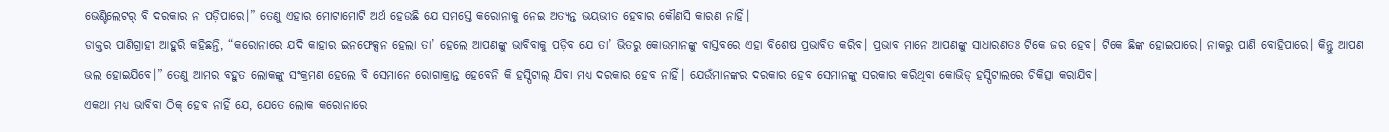ଭେଣ୍ଟିଲେଟର୍ ବି ଦରକାର ନ ପଡ଼ିପାରେ।” ତେଣୁ ଏହାର ମୋଟାମୋଟି ଅର୍ଥ ହେଉଛି ଯେ ସମସ୍ତେ କରୋନାକୁ ନେଇ ଅତ୍ୟନ୍ତ ଭୟଭୀତ ହେବାର କୌଣସି କାରଣ ନାହିଁ।
ଡାକ୍ତର ପାଣିଗ୍ରାହୀ ଆହୁରି କହିଛନ୍ତି, “କରୋନାରେ ଯଦି କାହାର ଇନଫେକ୍ସନ ହେଲା ତା’ ହେଲେ ଆପଣଙ୍କୁ ଭାବିବାକୁ ପଡ଼ିବ ଯେ ତା’ ଭିତରୁ କୋଉମାନଙ୍କୁ ବାସ୍ତବରେ ଏହା ବିଶେଷ ପ୍ରଭାବିତ କରିବ। ପ୍ରଭାବ ମାନେ ଆପଣଙ୍କୁ ସାଧାରଣତଃ ଟିକେ ଜର ହେବ। ଟିକେ ଛିଙ୍କ ହୋଇପାରେ। ନାକରୁ ପାଣି ବୋହିପାରେ। କିନ୍ତୁ ଆପଣ ଭଲ ହୋଇଯିବେ।” ତେଣୁ ଆମର ବହୁତ ଲୋକଙ୍କୁ ସଂକ୍ରମଣ ହେଲେ ବି ସେମାନେ ରୋଗାକ୍ରାନ୍ତ ହେବେନି କି ହସ୍ପିଟାଲ୍ ଯିବା ମଧ୍ୟ ଦରକାର ହେବ ନାହିଁ। ଯେଉଁମାନଙ୍କର ଦରକାର ହେବ ସେମାନଙ୍କୁ ସରକାର କରିଥିବା କୋଭିଡ୍ ହସ୍ପିଟାଲରେ ଚିକିତ୍ସା କରାଯିବ।
ଏକଥା ମଧ୍ୟ ଭାବିବା ଠିକ୍ ହେବ ନାହିଁ ଯେ, ଯେତେ ଲୋକ କରୋନାରେ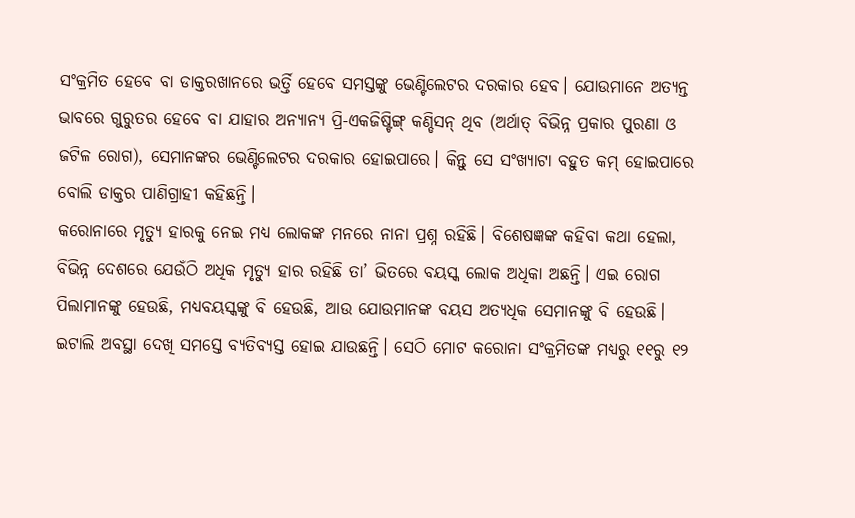ସଂକ୍ରମିତ ହେବେ ବା ଡାକ୍ତରଖାନରେ ଭର୍ତ୍ତି ହେବେ ସମସ୍ତଙ୍କୁ ଭେଣ୍ଟିଲେଟର ଦରକାର ହେବ। ଯୋଉମାନେ ଅତ୍ୟନ୍ତ ଭାବରେ ଗୁରୁତର ହେବେ ବା ଯାହାର ଅନ୍ୟାନ୍ୟ ପ୍ରି-ଏକଜିଷ୍ଟିଙ୍ଗ୍ କଣ୍ଡିସନ୍ ଥିବ (ଅର୍ଥାତ୍ ବିଭିନ୍ନ ପ୍ରକାର ପୁରଣା ଓ ଜଟିଳ ରୋଗ), ସେମାନଙ୍କର ଭେଣ୍ଟିଲେଟର ଦରକାର ହୋଇପାରେ। କିନ୍ତୁ ସେ ସଂଖ୍ୟାଟା ବହୁତ କମ୍ ହୋଇପାରେ ବୋଲି ଡାକ୍ତର ପାଣିଗ୍ରାହୀ କହିଛନ୍ତି।
କରୋନାରେ ମୃତ୍ୟୁ ହାରକୁ ନେଇ ମଧ୍ୟ ଲୋକଙ୍କ ମନରେ ନାନା ପ୍ରଶ୍ନ ରହିଛି। ବିଶେଷଜ୍ଞଙ୍କ କହିବା କଥା ହେଲା, ବିଭିନ୍ନ ଦେଶରେ ଯେଉଁଠି ଅଧିକ ମୃତ୍ୟୁ ହାର ରହିଛି ତା’ ଭିତରେ ବୟସ୍କ ଲୋକ ଅଧିକା ଅଛନ୍ତି। ଏଇ ରୋଗ ପିଲାମାନଙ୍କୁ ହେଉଛି, ମଧ୍ୟବୟସ୍କଙ୍କୁ ବି ହେଉଛି, ଆଉ ଯୋଉମାନଙ୍କ ବୟସ ଅତ୍ୟଧିକ ସେମାନଙ୍କୁ ବି ହେଉଛି। ଇଟାଲି ଅବସ୍ଥା ଦେଖି ସମସ୍ତେ ବ୍ୟତିବ୍ୟସ୍ତ ହୋଇ ଯାଉଛନ୍ତି। ସେଠି ମୋଟ କରୋନା ସଂକ୍ରମିତଙ୍କ ମଧ୍ୟରୁ ୧୧ରୁ ୧୨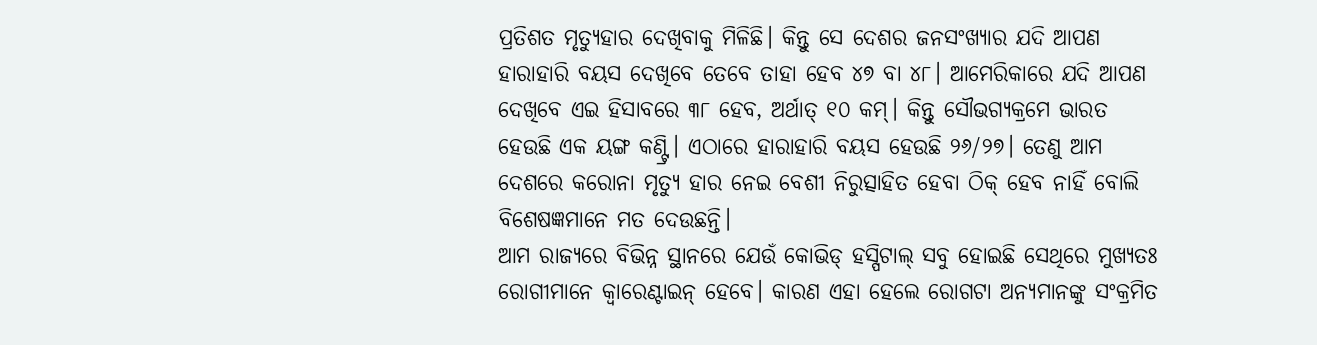ପ୍ରତିଶତ ମୃତ୍ୟୁହାର ଦେଖିବାକୁ ମିଳିଛି। କିନ୍ତୁ ସେ ଦେଶର ଜନସଂଖ୍ୟାର ଯଦି ଆପଣ ହାରାହାରି ବୟସ ଦେଖିବେ ତେବେ ତାହା ହେବ ୪୭ ବା ୪୮। ଆମେରିକାରେ ଯଦି ଆପଣ ଦେଖିବେ ଏଇ ହିସାବରେ ୩୮ ହେବ, ଅର୍ଥାତ୍ ୧୦ କମ୍। କିନ୍ତୁ ସୌଭଗ୍ୟକ୍ରମେ ଭାରତ ହେଉଛି ଏକ ୟଙ୍ଗ କଣ୍ଟ୍ରି। ଏଠାରେ ହାରାହାରି ବୟସ ହେଉଛି ୨୬/୨୭। ତେଣୁ ଆମ ଦେଶରେ କରୋନା ମୃତ୍ୟୁ ହାର ନେଇ ବେଶୀ ନିରୁତ୍ସାହିତ ହେବା ଠିକ୍ ହେବ ନାହିଁ ବୋଲି ବିଶେଷଜ୍ଞମାନେ ମତ ଦେଉଛନ୍ତି।
ଆମ ରାଜ୍ୟରେ ବିଭିନ୍ନ ସ୍ଥାନରେ ଯେଉଁ କୋଭିଡ୍ ହସ୍ପିଟାଲ୍ ସବୁ ହୋଇଛି ସେଥିରେ ମୁଖ୍ୟତଃ ରୋଗୀମାନେ କ୍ଵାରେଣ୍ଟାଇନ୍ ହେବେ। କାରଣ ଏହା ହେଲେ ରୋଗଟା ଅନ୍ୟମାନଙ୍କୁ ସଂକ୍ରମିତ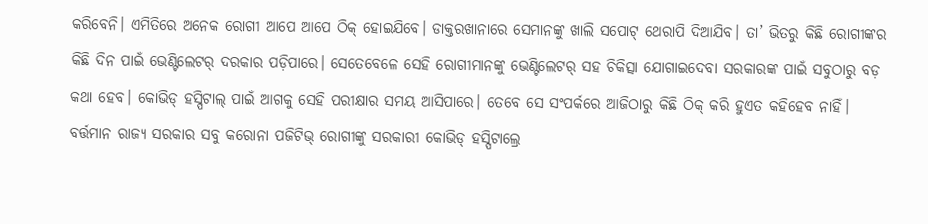କରିବେନି। ଏମିତିରେ ଅନେକ ରୋଗୀ ଆପେ ଆପେ ଠିକ୍ ହୋଇଯିବେ। ଡାକ୍ତରଖାନାରେ ସେମାନଙ୍କୁ ଖାଲି ସପୋଟ୍ ଥେରାପି ଦିଆଯିବ। ତା’ ଭିତରୁ କିଛି ରୋଗୀଙ୍କର କିଛି ଦିନ ପାଇଁ ଭେଣ୍ଟିଲେଟର୍ ଦରକାର ପଡ଼ିପାରେ। ସେତେବେଳେ ସେହି ରୋଗୀମାନଙ୍କୁ ଭେଣ୍ଟିଲେଟର୍ ସହ ଚିକିତ୍ସା ଯୋଗାଇଦେବା ସରକାରଙ୍କ ପାଇଁ ସବୁଠାରୁ ବଡ଼ କଥା ହେବ। କୋଭିଡ୍ ହସ୍ପିଟାଲ୍ ପାଇଁ ଆଗକୁ ସେହି ପରୀକ୍ଷାର ସମୟ ଆସିପାରେ। ତେବେ ସେ ସଂପର୍କରେ ଆଜିଠାରୁ କିଛି ଠିକ୍ କରି ହୁଏତ କହିହେବ ନାହିଁ।
ବର୍ତ୍ତମାନ ରାଜ୍ୟ ସରକାର ସବୁ କରୋନା ପଜିଟିଭ୍ ରୋଗୀଙ୍କୁ ସରକାରୀ କୋଭିଡ୍ ହସ୍ପିଟାଲ୍ରେ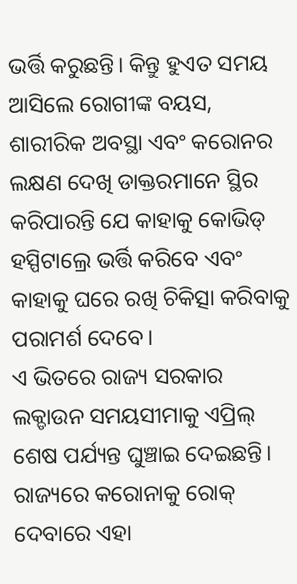ଭର୍ତ୍ତି କରୁଛନ୍ତି। କିନ୍ତୁ ହୁଏତ ସମୟ ଆସିଲେ ରୋଗୀଙ୍କ ବୟସ, ଶାରୀରିକ ଅବସ୍ଥା ଏବଂ କରୋନର ଲକ୍ଷଣ ଦେଖି ଡାକ୍ତରମାନେ ସ୍ଥିର କରିପାରନ୍ତି ଯେ କାହାକୁ କୋଭିଡ୍ ହସ୍ପିଟାଲ୍ରେ ଭର୍ତ୍ତି କରିବେ ଏବଂ କାହାକୁ ଘରେ ରଖି ଚିକିତ୍ସା କରିବାକୁ ପରାମର୍ଶ ଦେବେ।
ଏ ଭିତରେ ରାଜ୍ୟ ସରକାର ଲକ୍ଡାଉନ ସମୟସୀମାକୁ ଏପ୍ରିଲ୍ ଶେଷ ପର୍ଯ୍ୟନ୍ତ ଘୁଞ୍ଚାଇ ଦେଇଛନ୍ତି। ରାଜ୍ୟରେ କରୋନାକୁ ରୋକ୍ ଦେବାରେ ଏହା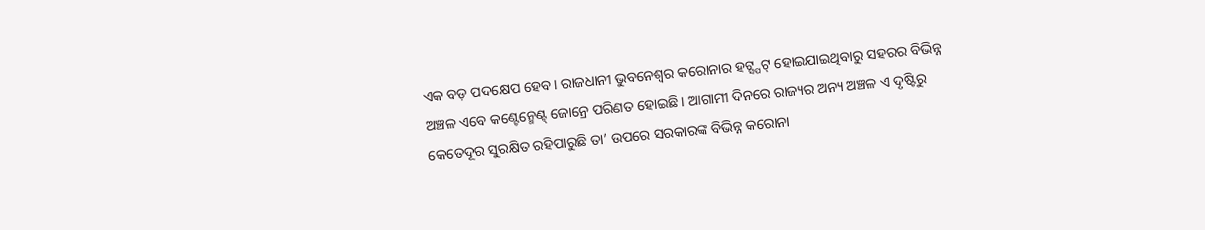ଏକ ବଡ଼ ପଦକ୍ଷେପ ହେବ। ରାଜଧାନୀ ଭୁବନେଶ୍ଵର କରୋନାର ହଟ୍ସ୍ପଟ୍ ହୋଇଯାଇଥିବାରୁ ସହରର ବିଭିନ୍ନ ଅଞ୍ଚଳ ଏବେ କଣ୍ଟେନ୍ମେଣ୍ଟ୍ ଜୋନ୍ରେ ପରିଣତ ହୋଇଛି। ଆଗାମୀ ଦିନରେ ରାଜ୍ୟର ଅନ୍ୟ ଅଞ୍ଚଳ ଏ ଦୃଷ୍ଟିରୁ କେତେଦୂର ସୁରକ୍ଷିତ ରହିପାରୁଛି ତା’ ଉପରେ ସରକାରଙ୍କ ବିଭିନ୍ନ କରୋନା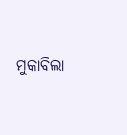ମୁକାବିଲା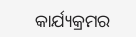କାର୍ଯ୍ୟକ୍ରମର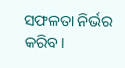ସଫଳତା ନିର୍ଭର କରିବ।